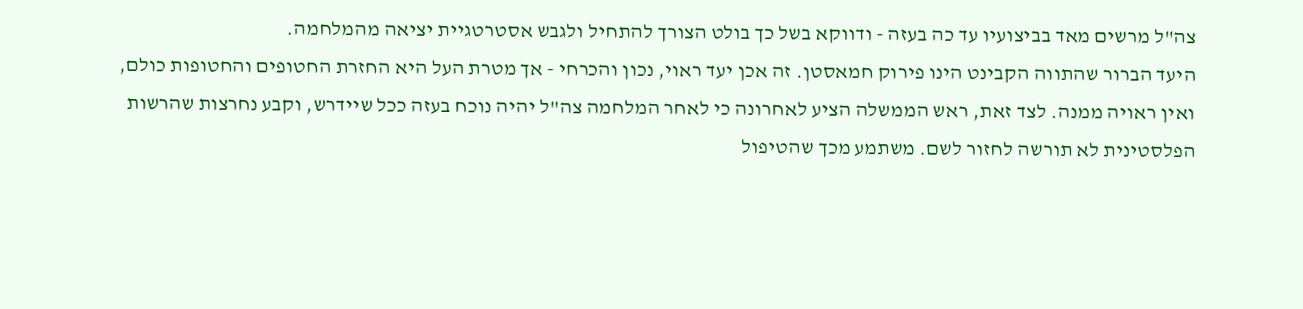צה"ל מרשים מאד בביצועיו עד כה בעזה - ודווקא בשל כך בולט הצורך להתחיל ולגבש אסטרטגיית יציאה מהמלחמה.
היעד הברור שהתווה הקבינט הינו פירוק חמאסטן. זה אכן יעד ראוי, נכון והכרחי - אך מטרת העל היא החזרת החטופים והחטופות כולם, ואין ראויה ממנה. לצד זאת, ראש הממשלה הציע לאחרונה כי לאחר המלחמה צה"ל יהיה נוכח בעזה ככל שיידרש, וקבע נחרצות שהרשות הפלסטינית לא תורשה לחזור לשם. משתמע מכך שהטיפול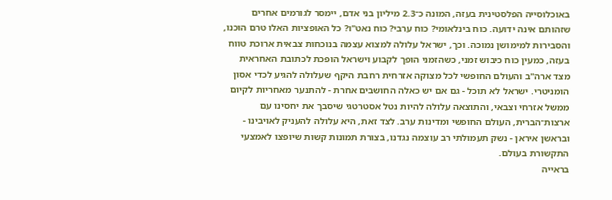באוכלוסייה הפלסטינית בעזה, המונה כ־2.3 מיליון בני אדם, יימסר לגורמים אחרים שזהותם אינה ידועה. כוח בינלאומי? כוח ערבי? כוח נאט"ו? כל האופציות האלו טרם הוכנו, והסבירות למימושן נמוכה. וכך, ישראל עלולה למצוא עצמה בנוכחות צבאית ארוכת טווח בעזה, כמעין כוח כיבוש זמני, כשהזמני הופך לקבוע וישראל הופכת לכתובת האחראית מצד ארה"ב והעולם החופשי לכל מצוקה אזרחית רחבת היקף שעלולה להגיע לכדי אסון הומניטרי. ישראל לא תוכל - גם אם יש כאלה החושבים אחרת - להתנער מאחריות לקיום ממשל אזרחי וצבאי, והתוצאה עלולה להיות נטל אסטרטגי שיסבך את יחסינו עם ארצות־הברית, העולם החופשי ומדינות ערב. לצד זאת, היא עלולה להעניק לאויבינו - ובראשן איראן - נשק תעמולתי רב עוצמה נגדנו, בצורת תמונות קשות שיופצו לאמצעי התקשורת בעולם.
בראייה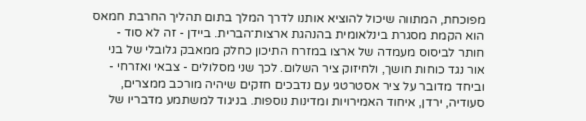מפוכחת, המתווה שיכול להוציא אותנו לדרך המלך בתום תהליך החרבת חמאס הוא הקמת מסגרת בינלאומית בהנהגת ארצות־הברית. ביידן - זה לא סוד - חותר לביסוס מעמדה של ארצו במזרח התיכון כחלק ממאבק גלובלי של בני אור נגד כוחות חושך, ולחיזוק ציר השלום. לכך שני מסלולים - צבאי ואזרחי - וביחד מדובר על ציר אסטרטגי עם נדבכים חזקים שיהיה מורכב ממצרים, סעודיה, ירדן, איחוד האמירויות ומדינות נוספות. בניגוד למשתמע מדבריו של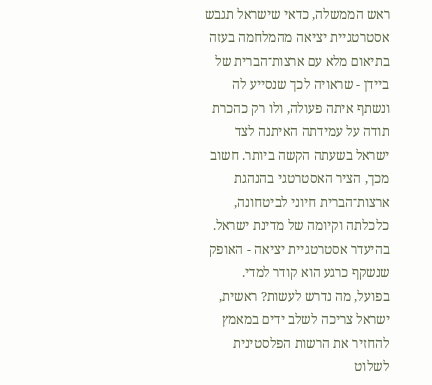ראש הממשלה, כדאי שישראל תגבש אסטרטגיית יציאה מהמלחמה בעזה בתיאום מלא עם ארצות־הברית של ביידן - שראויה לכך שנסייע לה ונשתף איתה פעולה, ולו רק כהכרת תודה על עמידתה האיתנה לצד ישראל בשעתה הקשה ביותר. חשוב מכך, הציר האסטרטגי בהנהגת ארצות־הברית חיוני לביטחונה, כלכלתה וקיומה של מדינת ישראל. בהיעדר אסטרטגיית יציאה - האופק שנשקף כרגע הוא קודר למדי.
בפועל, מה נדרש לעשות? ראשית, ישראל צריכה לשלב ידים במאמץ להחזיר את הרשות הפלסטינית לשלוט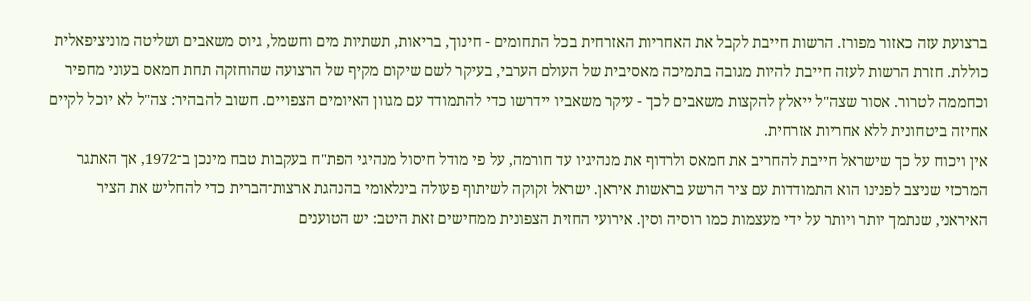ברצועת עזה כאזור מפורז. הרשות חייבת לקבל את האחריות האזרחית בכל התחומים - חינוך, בריאות, תשתיות מים וחשמל, גיוס משאבים ושליטה מוניציפאלית כוללת. חזרת הרשות לעזה חייבת להיות מגובה בתמיכה מאסיבית של העולם הערבי, בעיקר לשם שיקום מקיף של הרצועה שהוחזקה תחת חמאס בעוני מחפיר וכחממה לטרור. אסור שצה"ל ייאלץ להקצות משאבים לכך - עיקר משאביו יידרשו כדי להתמודד עם מגוון האיומים הצפויים. חשוב להבהיר: צה"ל לא יוכל לקיים אחיזה ביטחונית ללא אחריות אזרחית.
אין ויכוח על כך שישראל חייבת להחריב את חמאס ולרדוף את מנהיגיו עד חורמה, על פי מודל חיסול מנהיגי הפת"ח בעקבות טבח מינכן ב־1972, אך האתגר המרכזי שניצב לפנינו הוא התמודדות עם ציר הרשע בראשות איראן. ישראל זקוקה לשיתוף פעולה בינלאומי בהנהגת ארצות־הברית כדי להחליש את הציר האיראני, שנתמך יותר ויותר על ידי מעצמות כמו רוסיה וסין. אירועי החזית הצפונית ממחישים זאת היטב: יש הטוענים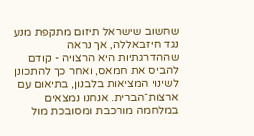שחשוב שישראל תיזום מתקפת מנע נגד חיזבאללה, אך נראה שההדרגתיות היא הרצויה - קודם להביס את חמאס, ואחר כך להתכונן לשינוי המציאות בלבנון, בתיאום עם ארצות־הברית. אנחנו נמצאים במלחמה מורכבת ומסובכת מול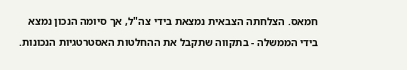חמאס. הצלחתה הצבאית נמצאת בידי צה"ל, אך סיומה הנכון נמצא בידי הממשלה - בתקווה שתקבל את ההחלטות האסטרטגיות הנכונות.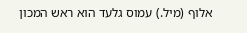אלוף (מיל.) עמוס גלעד הוא ראש המכון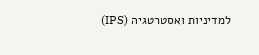למדיניות ואסטרטגיה (IPS)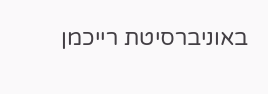באוניברסיטת רייכמן